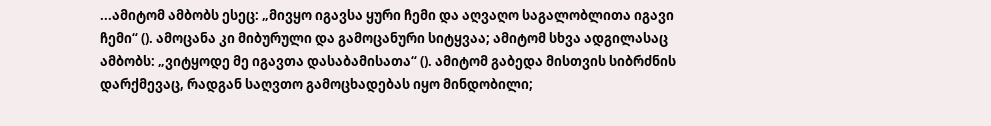...ამიტომ ამბობს ესეც: „მივყო იგავსა ყური ჩემი და აღვაღო საგალობლითა იგავი ჩემი“ (). ამოცანა კი მიბურული და გამოცანური სიტყვაა; ამიტომ სხვა ადგილასაც ამბობს: „ვიტყოდე მე იგავთა დასაბამისათა“ (). ამიტომ გაბედა მისთვის სიბრძნის დარქმევაც, რადგან საღვთო გამოცხადებას იყო მინდობილი;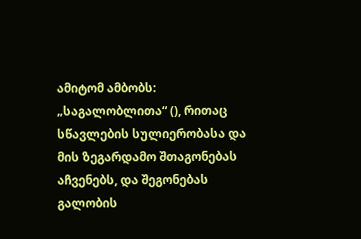ამიტომ ამბობს: „საგალობლითა“ (), რითაც სწავლების სულიერობასა და მის ზეგარდამო შთაგონებას აჩვენებს, და შეგონებას გალობის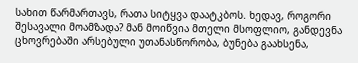სახით წარმართავს, რათა სიტყვა დაატკბოს. ხედავ, როგორი შესავალი მოამზადა? მან მოიწვია მთელი მსოფლიო, განდევნა ცხოვრებაში არსებული უთანასწორობა, ბუნება გაახსენა,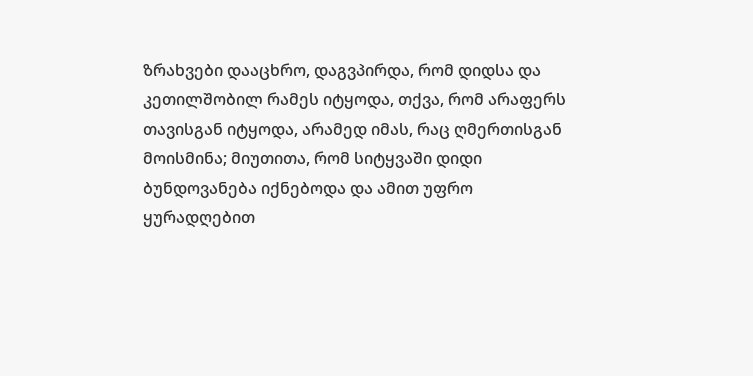ზრახვები დააცხრო, დაგვპირდა, რომ დიდსა და კეთილშობილ რამეს იტყოდა, თქვა, რომ არაფერს თავისგან იტყოდა, არამედ იმას, რაც ღმერთისგან მოისმინა; მიუთითა, რომ სიტყვაში დიდი ბუნდოვანება იქნებოდა და ამით უფრო ყურადღებით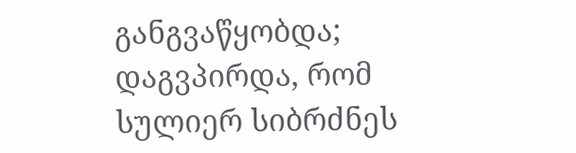განგვაწყობდა; დაგვპირდა, რომ სულიერ სიბრძნეს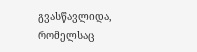გვასწავლიდა, რომელსაც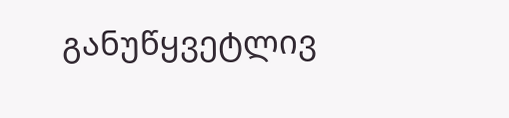განუწყვეტლივ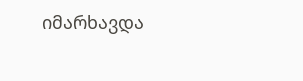იმარხავდა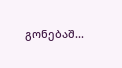გონებაშ...